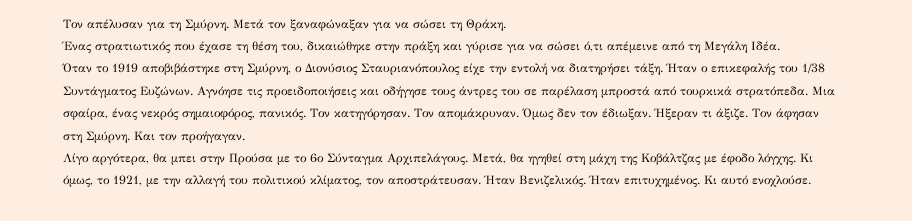Τον απέλυσαν για τη Σμύρνη. Μετά τον ξαναφώναξαν για να σώσει τη Θράκη.
Ένας στρατιωτικός που έχασε τη θέση του, δικαιώθηκε στην πράξη και γύρισε για να σώσει ό,τι απέμεινε από τη Μεγάλη Ιδέα.
Όταν το 1919 αποβιβάστηκε στη Σμύρνη, ο Διονύσιος Σταυριανόπουλος είχε την εντολή να διατηρήσει τάξη. Ήταν ο επικεφαλής του 1/38 Συντάγματος Ευζώνων. Αγνόησε τις προειδοποιήσεις και οδήγησε τους άντρες του σε παρέλαση μπροστά από τουρκικά στρατόπεδα. Μια σφαίρα, ένας νεκρός σημαιοφόρος, πανικός. Τον κατηγόρησαν. Τον απομάκρυναν. Όμως δεν τον έδιωξαν. Ήξεραν τι άξιζε. Τον άφησαν στη Σμύρνη. Και τον προήγαγαν.
Λίγο αργότερα, θα μπει στην Προύσα με το 6ο Σύνταγμα Αρχιπελάγους. Μετά, θα ηγηθεί στη μάχη της Κοβάλτζας με έφοδο λόγχης. Κι όμως, το 1921, με την αλλαγή του πολιτικού κλίματος, τον αποστράτευσαν. Ήταν Βενιζελικός. Ήταν επιτυχημένος. Κι αυτό ενοχλούσε.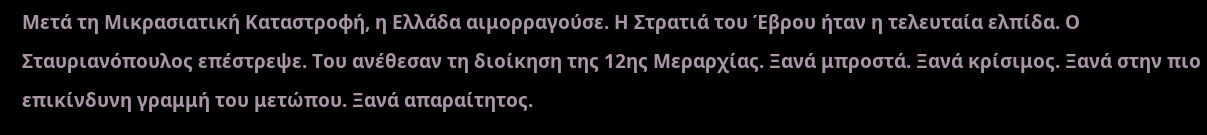Μετά τη Μικρασιατική Καταστροφή, η Ελλάδα αιμορραγούσε. Η Στρατιά του Έβρου ήταν η τελευταία ελπίδα. Ο Σταυριανόπουλος επέστρεψε. Του ανέθεσαν τη διοίκηση της 12ης Μεραρχίας. Ξανά μπροστά. Ξανά κρίσιμος. Ξανά στην πιο επικίνδυνη γραμμή του μετώπου. Ξανά απαραίτητος.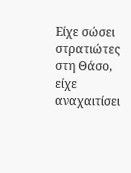Είχε σώσει στρατιώτες στη Θάσο, είχε αναχαιτίσει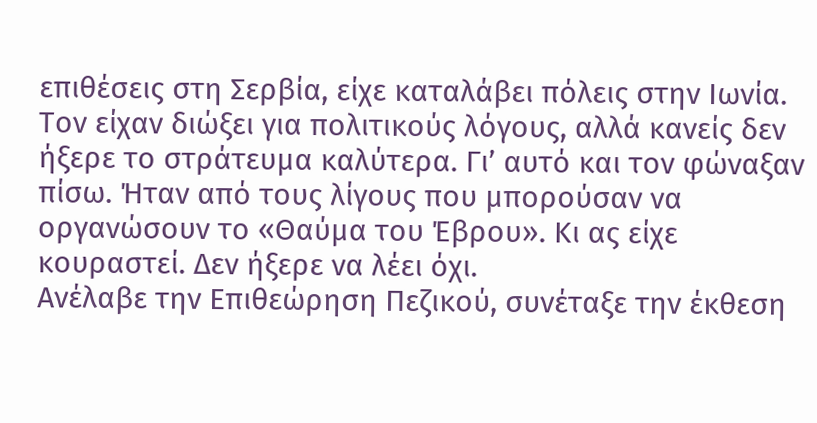επιθέσεις στη Σερβία, είχε καταλάβει πόλεις στην Ιωνία. Τον είχαν διώξει για πολιτικούς λόγους, αλλά κανείς δεν ήξερε το στράτευμα καλύτερα. Γι’ αυτό και τον φώναξαν πίσω. Ήταν από τους λίγους που μπορούσαν να οργανώσουν το «Θαύμα του Έβρου». Κι ας είχε κουραστεί. Δεν ήξερε να λέει όχι.
Ανέλαβε την Επιθεώρηση Πεζικού, συνέταξε την έκθεση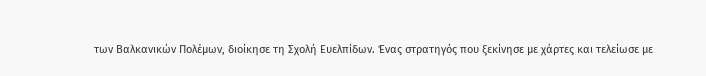των Βαλκανικών Πολέμων, διοίκησε τη Σχολή Ευελπίδων. Ένας στρατηγός που ξεκίνησε με χάρτες και τελείωσε με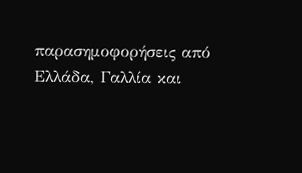παρασημοφορήσεις από Ελλάδα, Γαλλία και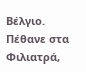Βέλγιο. Πέθανε στα Φιλιατρά,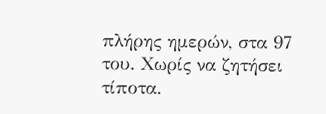πλήρης ημερών, στα 97 του. Χωρίς να ζητήσει τίποτα.